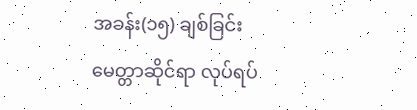အခန်း(၁၅) ချစ်ခြင်းမေတ္တာဆိုင်ရာ လုပ်ရပ်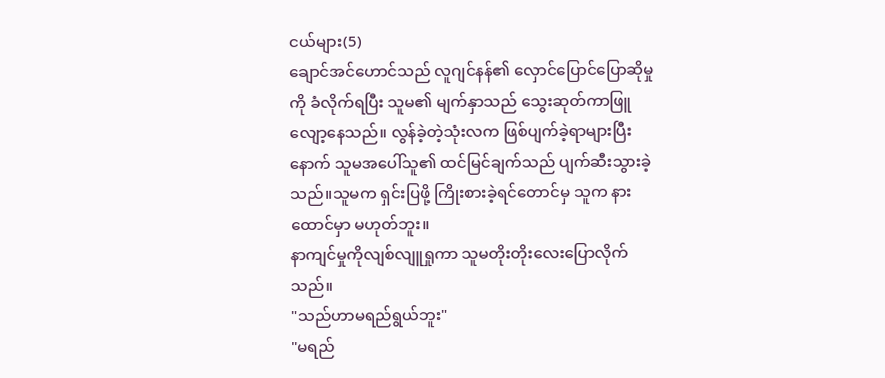ငယ်များ(5)
ချောင်အင်ဟောင်သည် လူဂျင်နန်၏ လှောင်ပြောင်ပြောဆိုမှုကို ခံလိုက်ရပြီး သူမ၏ မျက်နှာသည် သွေးဆုတ်ကာဖြူလျော့နေသည်။ လွန်ခဲ့တဲ့သုံးလက ဖြစ်ပျက်ခဲ့ရာများပြီးနောက် သူမအပေါ်သူ၏ ထင်မြင်ချက်သည် ပျက်ဆီးသွားခဲ့သည်။သူမက ရှင်းပြဖို့ ကြိုးစားခဲ့ရင်တောင်မှ သူက နားထောင်မှာ မဟုတ်ဘူး။
နာကျင်မှုကိုလျစ်လျူရှုကာ သူမတိုးတိုးလေးပြောလိုက်သည်။
"သည်ဟာမရည်ရွယ်ဘူး"
"မရည်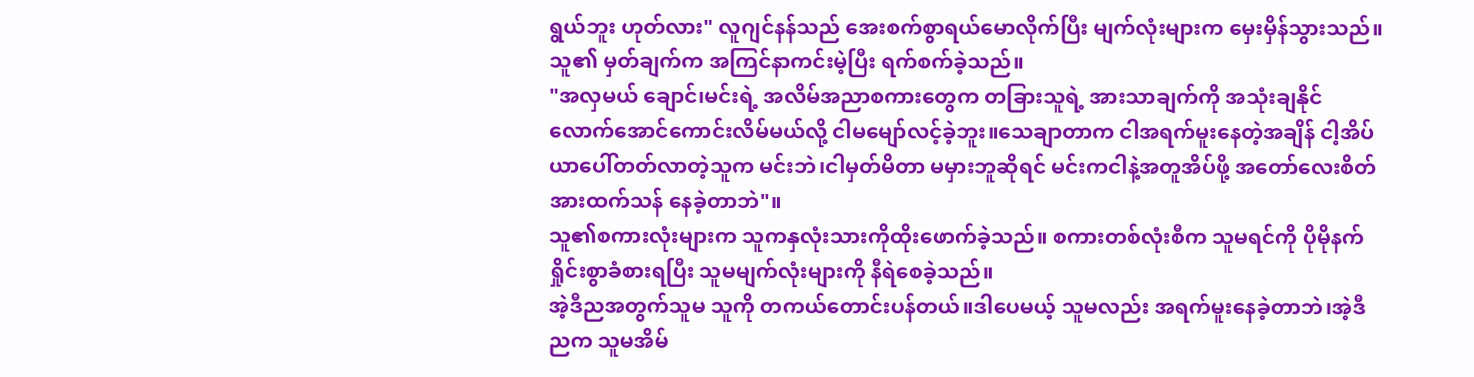ရွယ်ဘူး ဟုတ်လား" လူဂျင်နန်သည် အေးစက်စွာရယ်မောလိုက်ပြီး မျက်လုံးများက မှေးမှိန်သွားသည်။သူ၏ မှတ်ချက်က အကြင်နာကင်းမဲ့ပြီး ရက်စက်ခဲ့သည်။
"အလှမယ် ချောင်၊မင်းရဲ့ အလိမ်အညာစကားတွေက တခြားသူရဲ့ အားသာချက်ကို အသုံးချနိုင်လောက်အောင်ကောင်းလိမ်မယ်လို့ ငါမမျော်လင့်ခဲ့ဘူး။သေချာတာက ငါအရက်မူးနေတဲ့အချိန် ငါ့အိပ်ယာပေါ်တတ်လာတဲ့သူက မင်းဘဲ၊ငါမှတ်မိတာ မမှားဘူဆိုရင် မင်းကငါနဲ့အတူအိပ်ဖို့ အတော်လေးစိတ်အားထက်သန် နေခဲ့တာဘဲ"။
သူ၏စကားလုံးများက သူကနှလုံးသားကိုထိုးဖောက်ခဲ့သည်။ စကားတစ်လုံးစီက သူမရင်ကို ပိုမိုနက်ရှိုင်းစွာခံစားရပြီး သူမမျက်လုံးများကို နီရဲစေခဲ့သည်။
အဲ့ဒီညအတွက်သူမ သူကို တကယ်တောင်းပန်တယ်။ဒါပေမယ့် သူမလည်း အရက်မူးနေခဲ့တာဘဲ၊အဲ့ဒီညက သူမအိမ်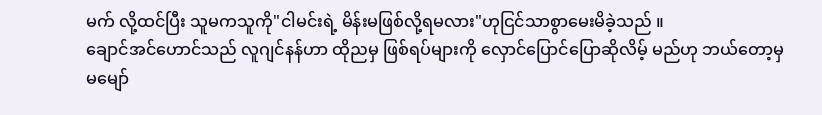မက် လို့ထင်ပြီး သူမကသူကို"ငါမင်းရဲ့ မိန်းမဖြစ်လို့ရမလား"ဟုငြင်သာစွာမေးမိခဲ့သည် ။
ချောင်အင်ဟောင်သည် လူဂျင်နန်ဟာ ထိုညမှ ဖြစ်ရပ်များကို လှောင်ပြောင်ပြောဆိုလိမ့် မည်ဟု ဘယ်တော့မှ မမျော်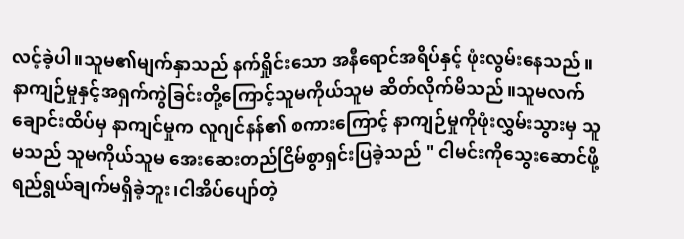လင့်ခဲ့ပါ။သူမ၏မျက်နှာသည် နက်ရှိုင်းသော အနီရောင်အရိပ်နှင့် ဖုံးလွမ်းနေသည်။နာကျဉ်မှုနှင့်အရှက်ကွဲခြင်းတို့ကြောင့်သူမကိုယ်သူမ ဆိတ်လိုက်မိသည်။သူမလက်ချောင်းထိပ်မှ နာကျင်မှုက လူဂျင်နန်၏ စကားကြောင့် နာကျဉ်မှုကိုဖုံးလွှမ်းသွားမှ သူမသည် သူမကိုယ်သူမ အေးဆေးတည်ငြိမ်စွာရှင်းပြခဲ့သည် " ငါမင်းကိုသွေးဆောင်ဖို့ ရည်ရွယ်ချက်မရှိခဲ့ဘူး၊ငါအိပ်ပျော်တဲ့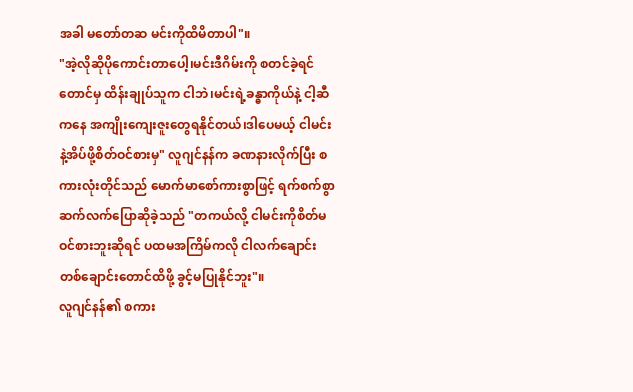အခါ မတော်တဆ မင်းကိုထိမိတာပါ"။
"အဲ့လိုဆိုပိုကောင်းတာပေါ့၊မင်းဒီဂိမ်းကို စတင်ခဲ့ရင်တောင်မှ ထိန်းချုပ်သူက ငါဘဲ၊မင်းရဲ့ခန္ဓာကိုယ်နဲ့ ငါ့ဆီကနေ အကျိုးကျေးဇူးတွေရနိုင်တယ်၊ဒါပေမယ့် ငါမင်းနဲ့အိပ်ဖို့စိတ်ဝင်စားမှ" လူဂျင်နန်က ခဏနားလိုက်ပြီး စကားလုံးတိုင်သည် မောက်မာစော်ကားစွာဖြင့် ရက်စက်စွာဆက်လက်ပြောဆိုခဲ့သည် "တကယ်လို့ ငါမင်းကိုစိတ်မဝင်စားဘူးဆိုရင် ပထမအကြိမ်ကလို ငါလက်ချောင်းတစ်ချောင်းတောင်ထိဖို့ ခွင့်မပြုနိုင်ဘူး"။
လူဂျင်နန်၏ စကား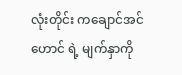လုံးတိုင်း ကချောင်အင်ဟောင် ရဲ့ မျက်နှာကို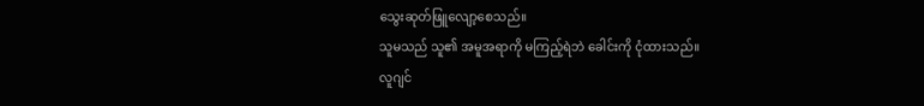သွေးဆုတ်ဖြူလျော့စေသည်။
သူမသည် သူ၏ အမူအရာကို မကြည့်ရဲဘဲ ခေါင်းကို ငုံထားသည်။
လူဂျင်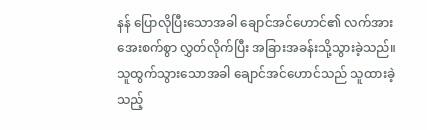နန် ပြောလိုပြီးသောအခါ ချောင်အင်ဟောင်၏ လက်အား အေးစက်စွာ လွှတ်လိုက်ပြီး အခြားအခန်းသို့သွားခဲ့သည်။
သူထွက်သွားသောအခါ ချောင်အင်ဟောင်သည် သူထားခဲ့သည့်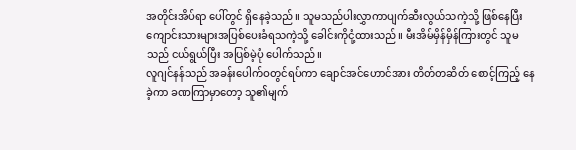အတိုင်းအိပ်ရာ ပေါ်တွင် ရှိနေခဲ့သည်။ သူမသည်ပါးလွှာကာပျက်ဆီးလွယ်သကဲ့သို့ ဖြစ်နေပြီး ကျောင်းသားများအပြစ်ပေးခံရသကဲ့သို့ ခေါင်းကိုငုံ့ထားသည်။ မီးအိမ်မှိန်မှိန်ကြားတွင် သူမသည် ငယ်ရွယ်ပြီး အပြစ်မဲ့ပုံ ပေါက်သည်။
လူဂျင်နန်သည် အခန်းပေါက်ဝတွင်ရပ်ကာ ချောင်အင်ဟောင်အား တိတ်တဆိတ် စောင့်ကြည့် နေခဲ့ကာ ခဏကြာမှာတော့ သူ၏မျက်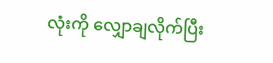လုံးကို လျှောချလိုက်ပြီး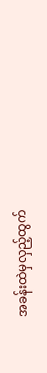အခန်းထဲမှလှည့်ထွက်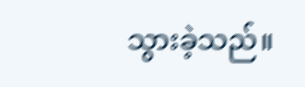သွားခဲ့သည်။